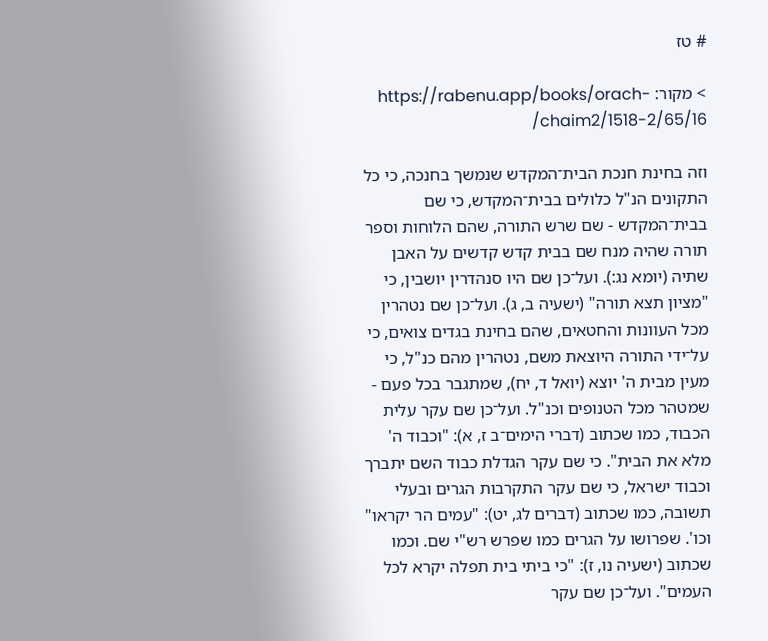# טז

> מקור: https://rabenu.app/books/orach-chaim2/1518-2/65/16/

וזה בחינת חנכת הבית־המקדש שנמשך בחנכה, כי כל התקונים הנ"ל כלולים בבית־המקדש, כי שם בבית־המקדש - שם שרש התורה, שהם הלוחות וספר תורה שהיה מנח שם בבית קדש קדשים על האבן שתיה (יומא נג:). ועל־כן שם היו סנהדרין יושבין, כי "מציון תצא תורה" (ישעיה ב, ג). ועל־כן שם נטהרין מכל העוונות והחטאים, שהם בחינת בגדים צואים, כי על־ידי התורה היוצאת משם, נטהרין מהם כנ"ל, כי מעין מבית ה' יוצא (יואל ד, יח), שמתגבר בכל פעם - שמטהר מכל הטנופים וכנ"ל. ועל־כן שם עקר עלית הכבוד, כמו שכתוב (דברי הימים־ב ז, א): "וכבוד ה' מלא את הבית". כי שם עקר הגדלת כבוד השם יתברך וכבוד ישראל, כי שם עקר התקרבות הגרים ובעלי תשובה, כמו שכתוב (דברים לג, יט): "עמים הר יקראו" וכו'. שפרושו על הגרים כמו שפרש רש"י שם. וכמו שכתוב (ישעיה נו, ז): "כי ביתי בית תפלה יקרא לכל העמים". ועל־כן שם עקר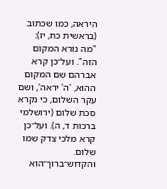היראה, כמו שכתוב (בראשית כח, יז): "מה נורא המקום הזה". ועל־כן קרא אברהם שם המקום ההוא, 'ה' יראה', ושם עקר השלום, כי נקרא סכת שלום (ירושלמי ברכות ד, ה). ועל־כן קרא מלכי צדק שמו שלום. והקדוש־ברוך־הוא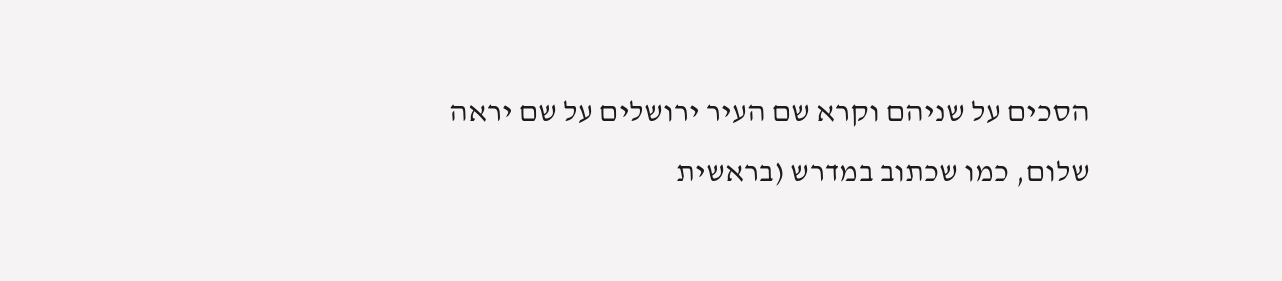הסכים על שניהם וקרא שם העיר ירושלים על שם יראה שלום, כמו שכתוב במדרש (בראשית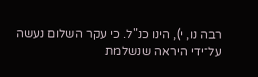רבה נו, י), הינו כנ"ל. כי עקר השלום נעשה על־ידי היראה שנשלמת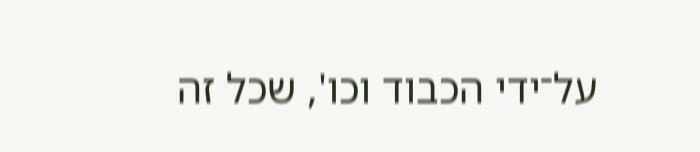על־ידי הכבוד וכו', שכל זה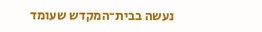נעשה בבית־המקדש שעומד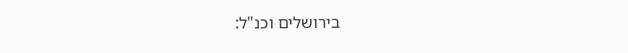בירושלים וכנ"ל: